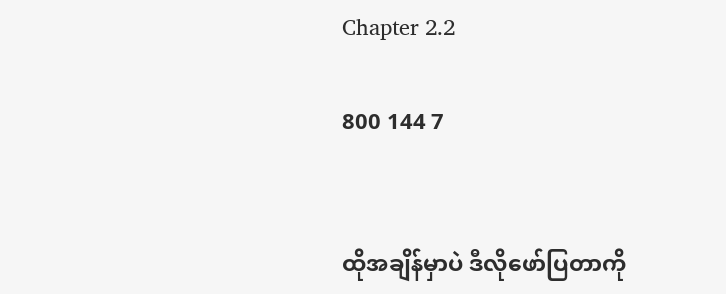Chapter 2.2

800 144 7


ထိုအချိန်မှာပဲ ဒီလိုဖော်ပြတာကို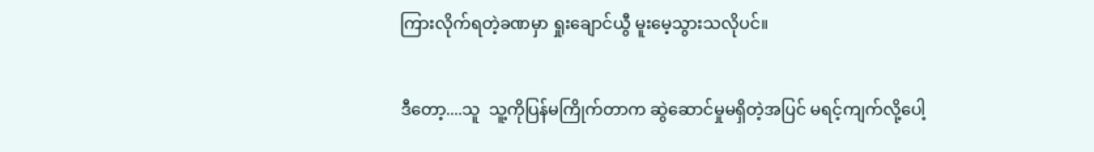ကြားလိုက်ရတဲ့ခဏမှာ ရှုးချောင်ယွီ မူးမေ့သွားသလိုပင်။

ဒီတော့....သူ  သူ့ကိုပြန်မကြိုက်တာက ဆွဲဆောင်မှုမရှိတဲ့အပြင် မရင့်ကျက်လို့ပေါ့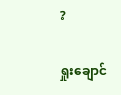?

ရှုးချောင်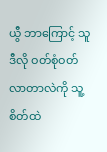ယွီ ဘာကြောင့် သူဒီလို ဝတ်စုံဝတ်လာတာလဲကို သူ့စိတ်ထဲ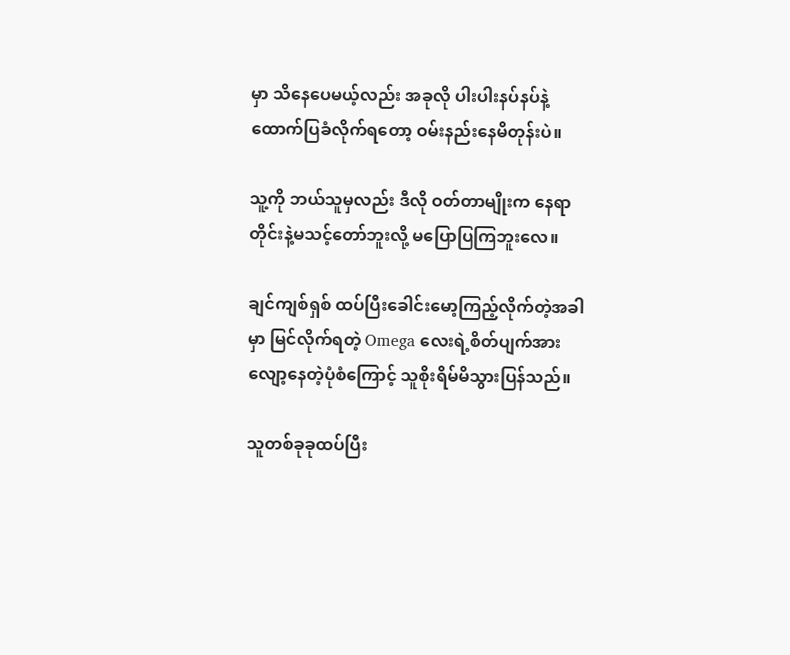မှာ သိနေပေမယ့်လည်း အခုလို ပါးပါးနပ်နပ်နဲ့ထောက်ပြခံလိုက်ရတော့ ဝမ်းနည်းနေမိတုန်းပဲ။

သူ့ကို ဘယ်သူမှလည်း ဒီလို ဝတ်တာမျိုးက နေရာတိုင်းနဲ့မသင့်တော်ဘူးလို့ မပြောပြကြဘူးလေ။

ချင်ကျစ်ရှစ် ထပ်ပြီးခေါင်းမော့ကြည့်လိုက်တဲ့အခါမှာ မြင်လိုက်ရတဲ့ Omega လေးရဲ့စိတ်ပျက်အားလျော့နေတဲ့ပုံစံကြောင့် သူစိုးရိမ်မိသွားပြန်သည်။

သူတစ်ခုခုထပ်ပြီး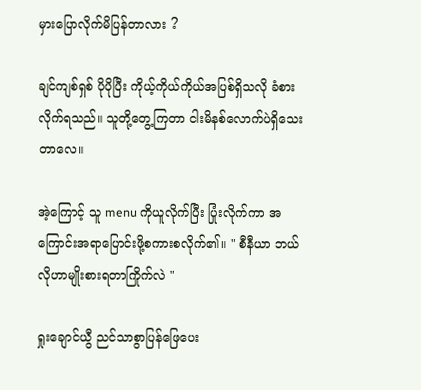မှားပြောလိုက်မိပြန်တာလား ?

ချင်ကျစ်ရှစ် ပိုပိုပြီး ကိုယ့်ကိုယ်ကိုယ်အပြစ်ရှိသလို ခံစားလိုက်ရသည်။ သူတို့တွေ့ကြတာ ငါးမိနစ်လောက်ပဲရှိသေးတာလေ။

အဲ့ကြောင့် သူ menu ကိုယူလိုက်ပြီး ပြုံးလိုက်ကာ အကြောင်းအရာပြောင်းဖို့စကားစလိုက်၏။ " စီနီယာ ဘယ်လိုဟာမျိုးစားရတာကြိုက်လဲ "

ရှုးချောင်ယွီ ညင်သာစွာပြန်ဖြေပေး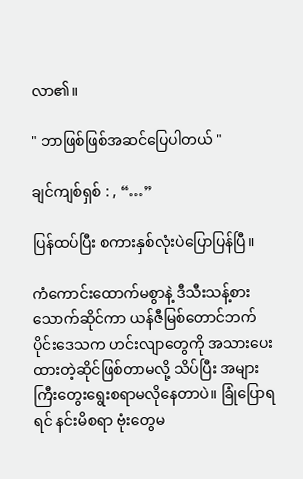လာ၏။

" ဘာဖြစ်ဖြစ်အဆင်ပြေပါတယ် "

ချင်ကျစ်ရှစ် : , “…”

ပြန်ထပ်ပြီး စကားနှစ်လုံးပဲပြောပြန်ပြီ။

ကံကောင်းထောက်မစွာနဲ့ ဒီသီးသန့်စားသောက်ဆိုင်ကာ ယန်ဇီမြစ်တောင်ဘက်ပိုင်းဒေသက ဟင်းလျာတွေကို အသားပေးထားတဲ့ဆိုင်ဖြစ်တာမလို့ သိပ်ပြီး အများကြီးတွေးရွေးစရာမလိုနေတာပဲ။ ခြုံပြောရရင် နင်းမိစရာ ဗုံးတွေမ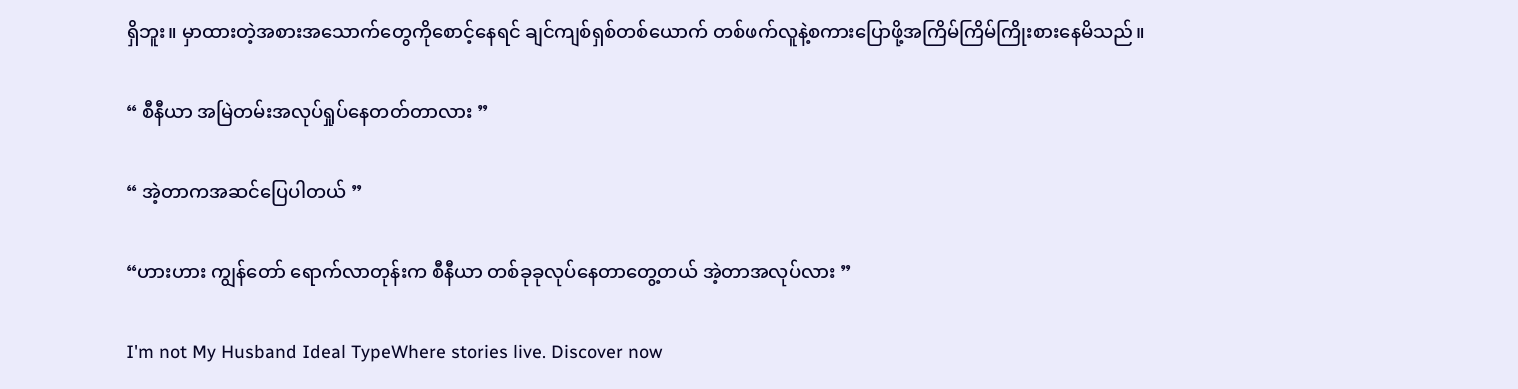ရှိဘူး။ မှာထားတဲ့အစားအသောက်တွေကိုစောင့်နေရင် ချင်ကျစ်ရှစ်တစ်ယောက် တစ်ဖက်လူနဲ့စကားပြောဖို့အကြိမ်ကြိမ်ကြိုးစားနေမိသည်။

“ စီနီယာ အမြဲတမ်းအလုပ်ရှုပ်နေတတ်တာလား ”

“ အဲ့တာကအဆင်ပြေပါတယ် ”

“ဟားဟား ကျွန်တော် ရောက်လာတုန်းက စီနီယာ တစ်ခုခုလုပ်နေတာတွေ့တယ် အဲ့တာအလုပ်လား ”

I'm not My Husband Ideal TypeWhere stories live. Discover now